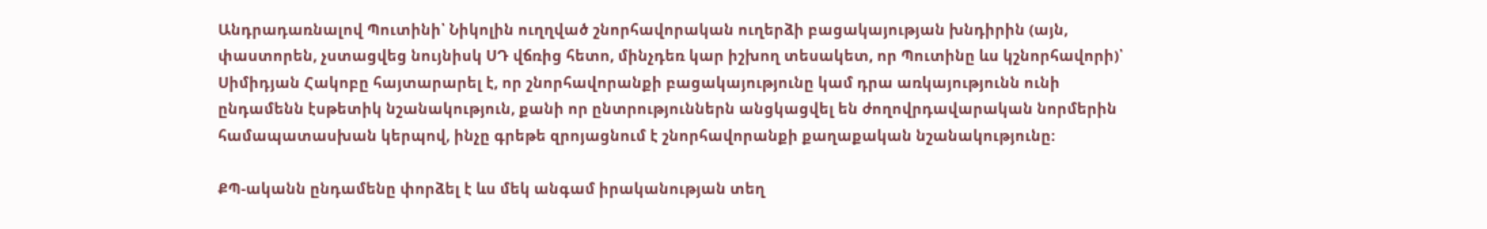Անդրադառնալով Պուտինի՝ Նիկոլին ուղղված շնորհավորական ուղերձի բացակայության խնդիրին (այն, փաստորեն, չստացվեց նույնիսկ ՍԴ վճռից հետո, մինչդեռ կար իշխող տեսակետ, որ Պուտինը ևս կշնորհավորի)՝ Սիմիդյան Հակոբը հայտարարել է, որ շնորհավորանքի բացակայությունը կամ դրա առկայությունն ունի ընդամենն էսթետիկ նշանակություն, քանի որ ընտրություններն անցկացվել են ժողովրդավարական նորմերին համապատասխան կերպով, ինչը գրեթե զրոյացնում է շնորհավորանքի քաղաքական նշանակությունը:

ՔՊ-ականն ընդամենը փորձել է ևս մեկ անգամ իրականության տեղ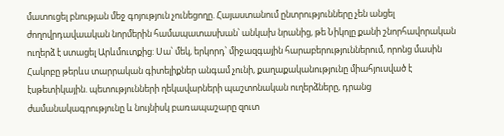մատուցել բնության մեջ գոյություն չունեցողը. Հայաստանում ընտրությունները չեն անցել ժողովրդավաական նորմերին համապատասխան՝ անկախ նրանից, թե Նիկոլը քանի շնորհավորական ուղերձ է ստացել Արևմուտքից: Սա՝ մեկ, երկորդ՝ միջազգային հարաբերություններում, որոնց մասին Հակոբը թերևս տարրական գիտելիքներ անգամ չունի, քաղաքականությունը միահյուսված է էսթետիկային. պետությունների ղեկավարների պաշտոնական ուղերձները, դրանց ժամանակագրությունը և նույնիսկ բառապաշարը զուտ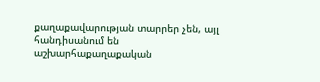քաղաքավարության տարրեր չեն, այլ հանդիսանում են աշխարհաքաղաքական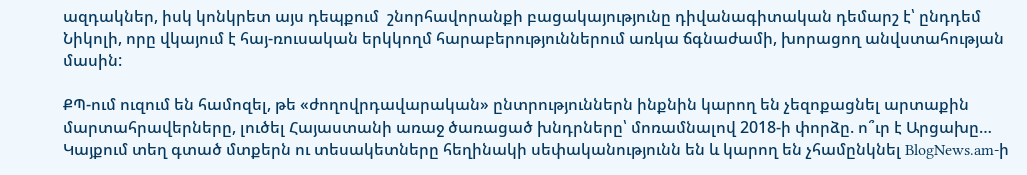ազդակներ, իսկ կոնկրետ այս դեպքում  շնորհավորանքի բացակայությունը դիվանագիտական դեմարշ է՝ ընդդեմ Նիկոլի, որը վկայում է հայ-ռուսական երկկողմ հարաբերություններում առկա ճգնաժամի, խորացող անվստահության մասին:

ՔՊ-ում ուզում են համոզել, թե «ժողովրդավարական» ընտրություններն ինքնին կարող են չեզոքացնել արտաքին մարտահրավերները, լուծել Հայաստանի առաջ ծառացած խնդրները՝ մոռամնալով 2018-ի փորձը. ո՞ւր է Արցախը…
Կայքում տեղ գտած մտքերն ու տեսակետները հեղինակի սեփականությունն են և կարող են չհամընկնել BlogNews.am-ի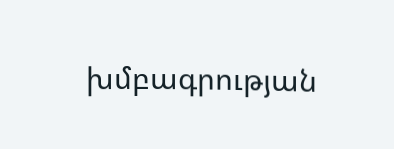խմբագրության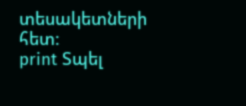տեսակետների հետ:
print Տպել